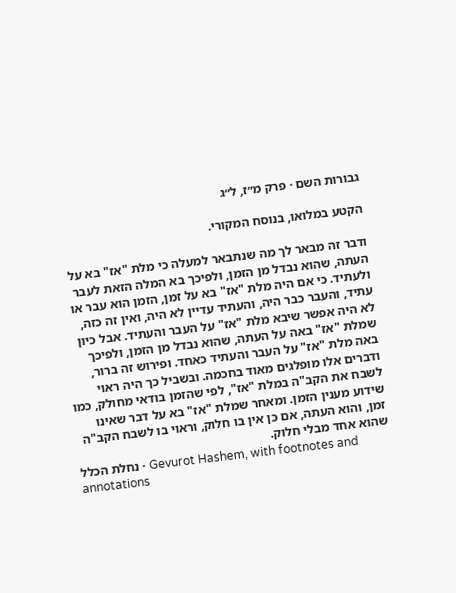גבורות השם · פרק מ״ז, ל״ג

הקטע במלואו, בנוסח המקורי.

ודבר זה מבאר לך מה שנתבאר למעלה כי מלת "אז" בא על העתה, שהוא נבדל מן הזמן, ולפיכך בא המלה הזאת לעבר ולעתיד. כי אם היה מלת "אז" בא על זמן, הזמן הוא עבר או עתיד, והעבר כבר היה, והעתיד עדיין לא היה, ואין זה כזה, לא היה אפשר שיבא מלת "אז" על העבר והעתיד. אבל כיון שמלת "אז" באה על העתה, שהוא נבדל מן הזמן, ולפיכך באה מלת "אז" על העבר והעתיד כאחד. ופירוש זה ברור, ודברים אלו מופלגים מאוד בחכמה. ובשביל כך היה ראוי לשבח את הקב"ה במלת "אז", לפי שהזמן בודאי מחולק, כמו שידוע מענין הזמן. ומאחר שמלת "אז" בא על דבר שאינו זמן, והוא העתה, אם כן אין בו חלוק, וראוי בו לשבח הקב"ה שהוא אחד מבלי חלוק.
נחלת הכלל · Gevurot Hashem, with footnotes and annotations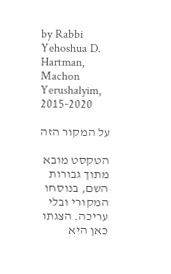by Rabbi Yehoshua D. Hartman, Machon Yerushalyim, 2015-2020

על המקור הזה

הטקסט מובא מתוך גבורות השם, בנוסחו המקורי ובלי עריכה. הצגתו כאן היא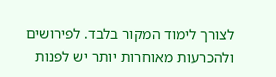לצורך לימוד המקור בלבד. לפירושים ולהכרעות מאוחרות יותר יש לפנות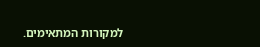למקורות המתאימים.